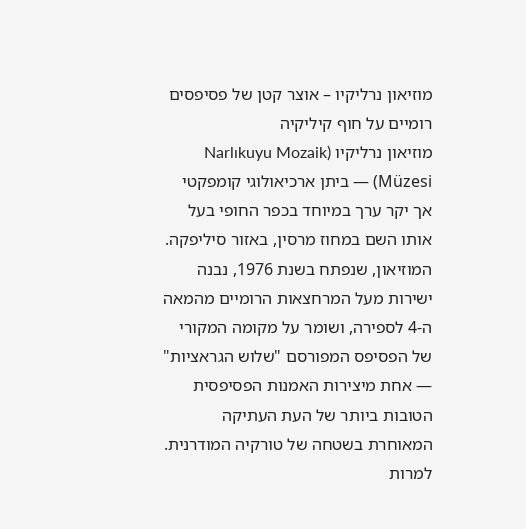מוזיאון נרליקיו – אוצר קטן של פסיפסים רומיים על חוף קיליקיה
מוזיאון נרליקיו (Narlıkuyu Mozaik Müzesi) — ביתן ארכיאולוגי קומפקטי אך יקר ערך במיוחד בכפר החופי בעל אותו השם במחוז מרסין, באזור סיליפקה. המוזיאון, שנפתח בשנת 1976, נבנה ישירות מעל המרחצאות הרומיים מהמאה ה-4 לספירה, ושומר על מקומה המקורי של הפסיפס המפורסם "שלוש הגראציות" — אחת מיצירות האמנות הפסיפסית הטובות ביותר של העת העתיקה המאוחרת בשטחה של טורקיה המודרנית. למרות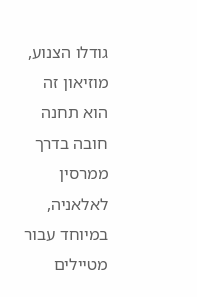גודלו הצנוע, מוזיאון זה הוא תחנה חובה בדרך ממרסין לאלאניה, במיוחד עבור מטיילים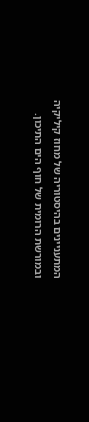המתעניינים בהיסטוריה של מחוז קיליקיה ובמורשת הרומית של חוף הים התיכון.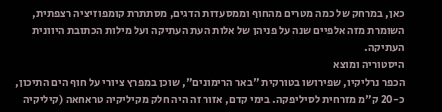כאן, במרחק של כמה מטרים מהחוף וממסעדות הדגים, מסתתרת קומפוזיציה רצפתית, השומרת מזה אלפיים שנה על פניהן של אלות העת העתיקה ועל מילות הכתובת היוונית העתיקה.
היסטוריה ומוצא
הכפר נרליקיו, שפירושו בטורקית "באר הרימונים", שוכן במפרץ ציורי על חוף הים התיכון, כ-20 ק"מ מזרחית לסיליפקה. בימי קדם, אזור זה היה חלק מקיליקיה טראחאה (קיליקיה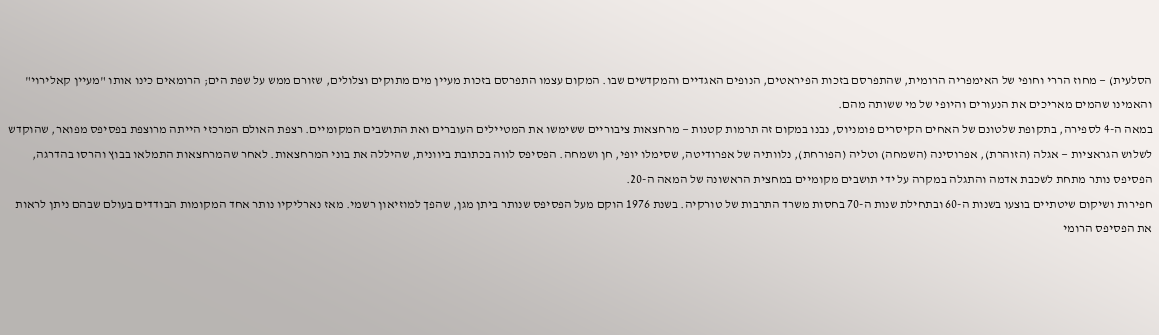הסלעית) — מחוז הררי וחופי של האימפריה הרומית, שהתפרסם בזכות הפיראטים, הנופים האגדיים והמקדשים שבו. המקום עצמו התפרסם בזכות מעיין מים מתוקים וצלולים, שזורם ממש על שפת הים; הרומאים כינו אותו "מעיין קאלירוי" והאמינו שהמים מאריכים את הנעורים והיופי של מי ששותה מהם.
במאה ה-4 לספירה, בתקופת שלטונם של האחים הקיסרים פומניוס, נבנו במקום זה תרמות קטנות — מרחצאות ציבוריים ששימשו את המטיילים העוברים ואת התושבים המקומיים. רצפת האולם המרכזי הייתה מרוצפת בפסיפס מפואר, שהוקדש לשלוש הגראציות — אגלה (הזוהרת), אפרוסינה (השמחה) וטליה (הפורחת), נלוותיה של אפרודיטה, שסימלו יופי, חן ושמחה. הפסיפס לווה בכתובת ביוונית, שהיללה את בוני המרחצאות. לאחר שהמרחצאות התמלאו בבוץ והרסו בהדרגה, הפסיפס נותר מתחת לשכבת אדמה והתגלה במקרה על ידי תושבים מקומיים במחצית הראשונה של המאה ה-20.
חפירות ושיקום שיטתיים בוצעו בשנות ה-60 ובתחילת שנות ה-70 בחסות משרד התרבות של טורקיה. בשנת 1976 הוקם מעל הפסיפס שנותר ביתן מגן, שהפך למוזיאון רשמי. מאז נארליקיו נותר אחד המקומות הבודדים בעולם שבהם ניתן לראות את הפסיפס הרומי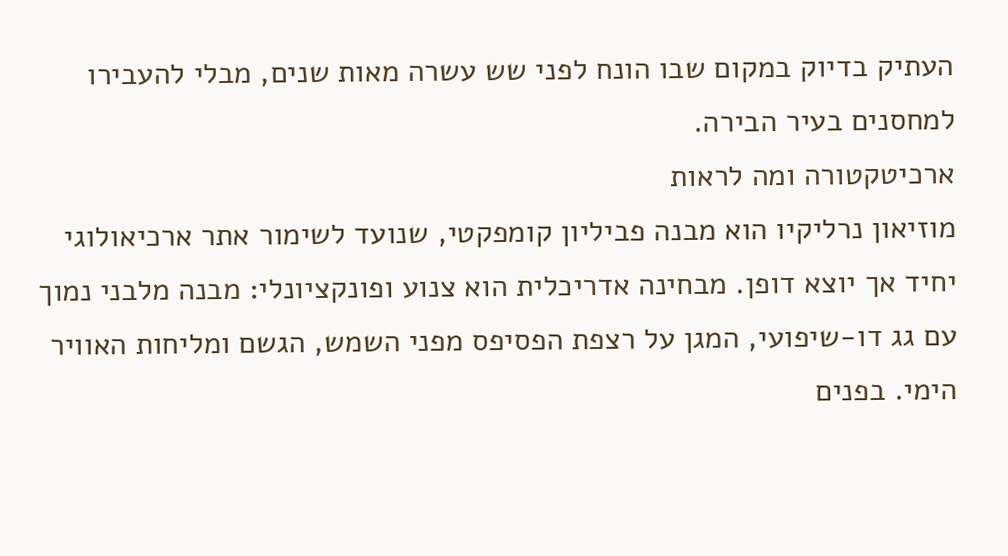העתיק בדיוק במקום שבו הונח לפני שש עשרה מאות שנים, מבלי להעבירו למחסנים בעיר הבירה.
ארכיטקטורה ומה לראות
מוזיאון נרליקיו הוא מבנה פביליון קומפקטי, שנועד לשימור אתר ארכיאולוגי יחיד אך יוצא דופן. מבחינה אדריכלית הוא צנוע ופונקציונלי: מבנה מלבני נמוך עם גג דו-שיפועי, המגן על רצפת הפסיפס מפני השמש, הגשם ומליחות האוויר הימי. בפנים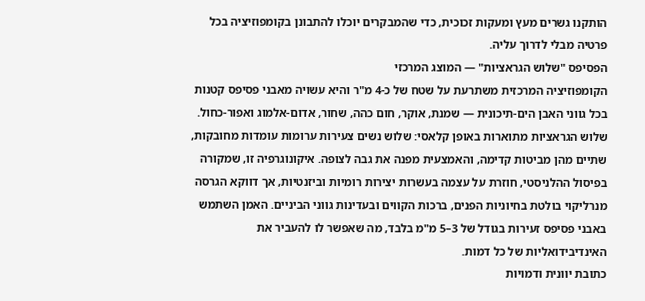הותקנו גשרים מעץ ומעקות זכוכית, כדי שהמבקרים יוכלו להתבונן בקומפוזיציה בכל פרטיה מבלי לדרוך עליה.
הפסיפס "שלוש הגראציות" — המוצג המרכזי
הקומפוזיציה המרכזית משתרעת על שטח של כ-4 מ"ר והיא עשויה מאבני פסיפס קטנות בכל גווני האבן הים-תיכונית — שמנת, אוקר, חום כהה, שחור, אדום-אלמוג ואפור-כחול. שלוש הגראציות מתוארות באופן קלאסי: שלוש נשים צעירות ערומות עומדות מחובקות, שתיים מהן מביטות קדימה, והאמצעית מפנה את גבה לצופה. איקונוגרפיה זו, שמקורה בפיסול ההלניסטי, חוזרת על עצמה בעשרות יצירות רומיות וביזנטיות, אך דווקא הגרסה מנרליקוי בולטת בחיוניות הפנים, ברכות הקווים ובעדינות גווני הביניים. האמן השתמש באבני פסיפס זעירות בגודל של 3–5 מ"מ בלבד, מה שאפשר לו להעביר את האינדיבידואליות של כל דמות.
כתובת יוונית ודמויות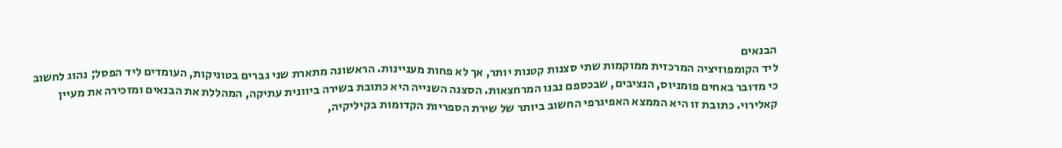הבנאים
ליד הקומפוזיציה המרכזית ממוקמות שתי סצנות קטנות יותר, אך לא פחות מעניינות. הראשונה מתארת שני גברים בטוניקות, העומדים ליד הפסל; נהוג לחשוב כי מדובר באחים פומניוס, הנציבים, שבכספם נבנו המרחצאות. הסצנה השנייה היא כתובת בשירה ביוונית עתיקה, המהללת את הבנאים ומזכירה את מעיין קאלירוי. כתובת זו היא הממצא האפיגרפי החשוב ביותר של שירת הספריות הקדומות בקיליקיה,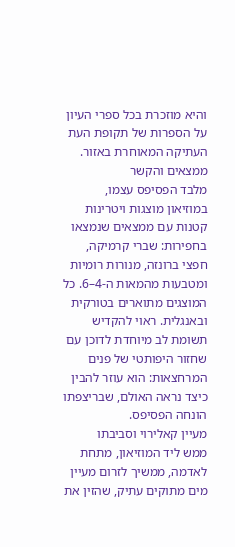והיא מוזכרת בכל ספרי העיון על הספרות של תקופת העת העתיקה המאוחרת באזור.
ממצאים והקשר
מלבד הפסיפס עצמו, במוזיאון מוצגות ויטרינות קטנות עם ממצאים שנמצאו בחפירות: שברי קרמיקה, חפצי ברונזה, מנורות רומיות ומטבעות מהמאות ה-4–6. כל המוצגים מתוארים בטורקית ובאנגלית. ראוי להקדיש תשומת לב מיוחדת לדוכן עם שחזור היפותטי של פנים המרחצאות: הוא עוזר להבין כיצד נראה האולם, שבריצפתו הונחה הפסיפס.
מעיין קאלירוי וסביבתו
ממש ליד המוזיאון, מתחת לאדמה, ממשיך לזרום מעיין מים מתוקים עתיק, שהזין את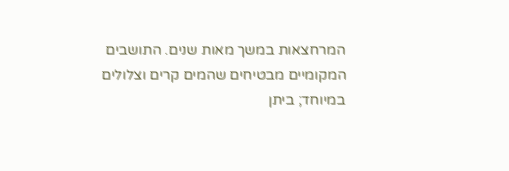המרחצאות במשך מאות שנים. התושבים המקומיים מבטיחים שהמים קרים וצלולים במיוחד; ביתן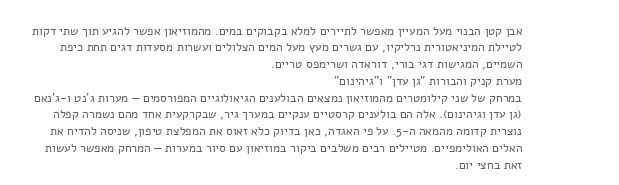אבן קטן הבנוי מעל המעיין מאפשר לתיירים למלא בקבוקים במים. מהמוזיאון אפשר להגיע תוך שתי דקות לטיילת המיניאטורית נרליקיו, עם גשרים מעץ מעל המים הצלולים ועשרות מסעדות דגים תחת כיפת השמיים, המגישות דגי בורי, דוראדה ושרימפס טריים.
מערת קניק והבורות "גן עדן" ו"גיהינום"
במרחק של שני קילומטרים מהמוזיאון נמצאים הבולענים הגיאולוגיים המפורסמים — מערות ג'נט ו-ג'נאם (גן עדן וגיהינום). אלה הם בולענים קרסטיים ענקיים במערך גיר, שבקרקעית אחד מהם נשמרה קפלה נוצרית קדומה מהמאה ה-5. על פי האגדה, כאן בדיוק כלא זאוס את המפלצת טיפון, שניסה להדיח את האלים האולימפיים. מטיילים רבים משלבים ביקור במוזיאון עם סיור במערות — המרחק מאפשר לעשות זאת בחצי יום.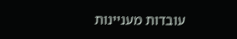עובדות מעניינות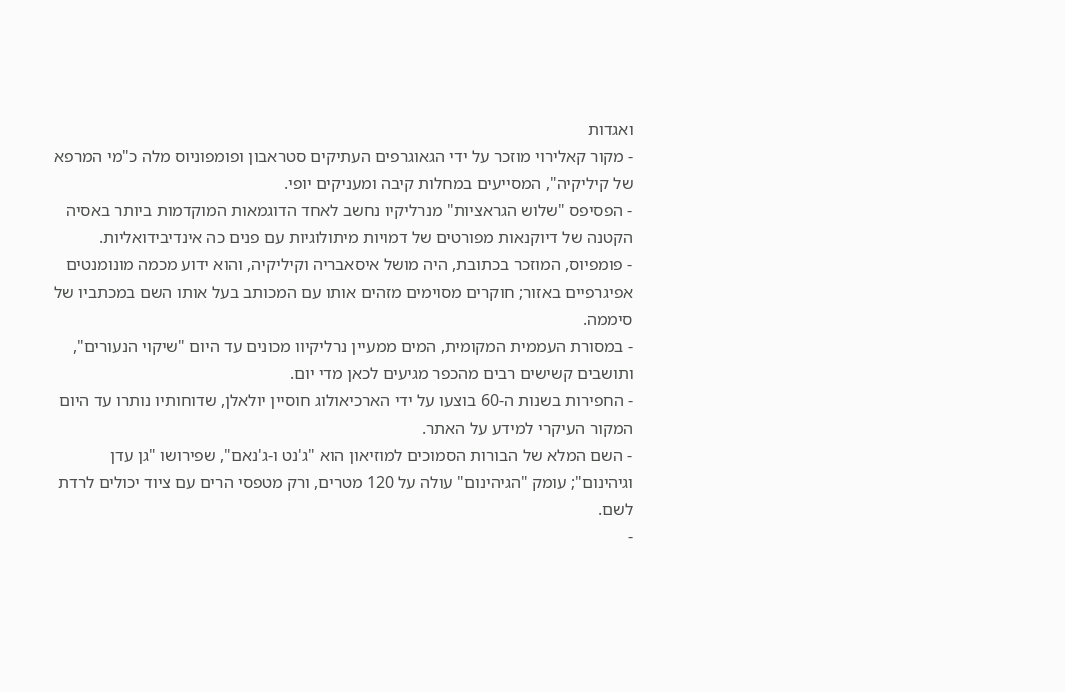ואגדות
- מקור קאלירוי מוזכר על ידי הגאוגרפים העתיקים סטראבון ופומפוניוס מלה כ"מי המרפא של קיליקיה", המסייעים במחלות קיבה ומעניקים יופי.
- הפסיפס "שלוש הגראציות" מנרליקיו נחשב לאחד הדוגמאות המוקדמות ביותר באסיה הקטנה של דיוקנאות מפורטים של דמויות מיתולוגיות עם פנים כה אינדיבידואליות.
- פומפיוס, המוזכר בכתובת, היה מושל איסאבריה וקיליקיה, והוא ידוע מכמה מונומנטים אפיגרפיים באזור; חוקרים מסוימים מזהים אותו עם המכותב בעל אותו השם במכתביו של סיממה.
- במסורת העממית המקומית, המים ממעיין נרליקיוו מכונים עד היום "שיקוי הנעורים", ותושבים קשישים רבים מהכפר מגיעים לכאן מדי יום.
- החפירות בשנות ה-60 בוצעו על ידי הארכיאולוג חוסיין יולאלן, שדוחותיו נותרו עד היום המקור העיקרי למידע על האתר.
- השם המלא של הבורות הסמוכים למוזיאון הוא "ג'נט ו-ג'נאם", שפירושו "גן עדן וגיהינום"; עומק "הגיהינום" עולה על 120 מטרים, ורק מטפסי הרים עם ציוד יכולים לרדת לשם.
-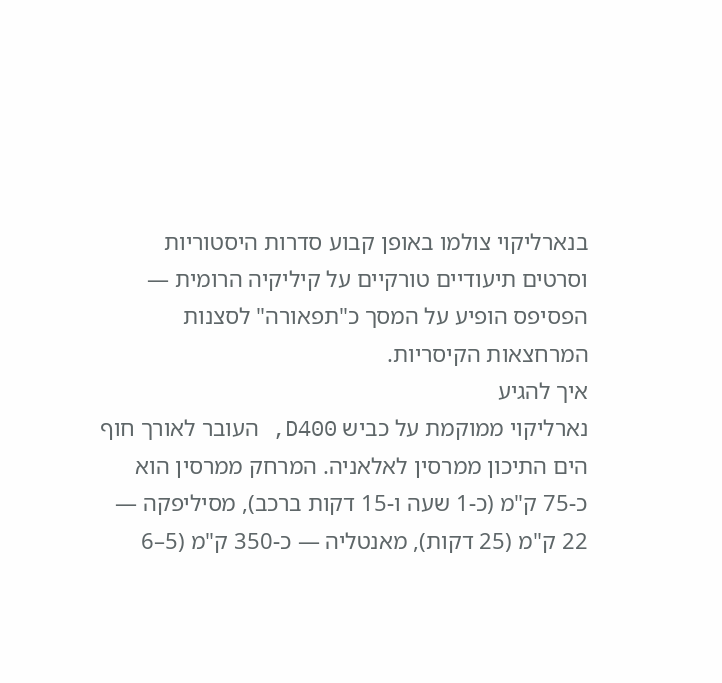בנארליקוי צולמו באופן קבוע סדרות היסטוריות וסרטים תיעודיים טורקיים על קיליקיה הרומית — הפסיפס הופיע על המסך כ"תפאורה" לסצנות המרחצאות הקיסריות.
איך להגיע
נארליקוי ממוקמת על כביש D400, העובר לאורך חוף הים התיכון ממרסין לאלאניה. המרחק ממרסין הוא כ-75 ק"מ (כ-1 שעה ו-15 דקות ברכב), מסיליפקה — 22 ק"מ (25 דקות), מאנטליה — כ-350 ק"מ (5–6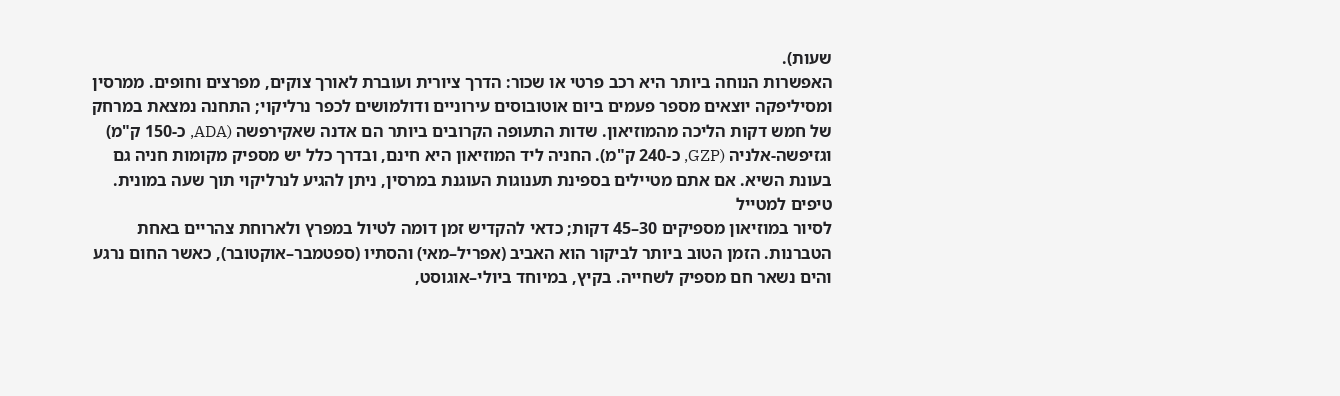שעות).
האפשרות הנוחה ביותר היא רכב פרטי או שכור: הדרך ציורית ועוברת לאורך צוקים, מפרצים וחופים. ממרסין ומסיליפקה יוצאים מספר פעמים ביום אוטובוסים עירוניים ודולמושים לכפר נרליקוי; התחנה נמצאת במרחק של חמש דקות הליכה מהמוזיאון. שדות התעופה הקרובים ביותר הם אדנה שאקירפשה (ADA, כ-150 ק"מ) וגזיפשה-אלניה (GZP, כ-240 ק"מ). החניה ליד המוזיאון היא חינם, ובדרך כלל יש מספיק מקומות חניה גם בעונת השיא. אם אתם מטיילים בספינת תענוגות העוגנת במרסין, ניתן להגיע לנרליקוי תוך שעה במונית.
טיפים למטייל
לסיור במוזיאון מספיקים 30–45 דקות; כדאי להקדיש זמן דומה לטיול במפרץ ולארוחת צהריים באחת הטברנות. הזמן הטוב ביותר לביקור הוא האביב (אפריל–מאי) והסתיו (ספטמבר–אוקטובר), כאשר החום נרגע והים נשאר חם מספיק לשחייה. בקיץ, במיוחד ביולי–אוגוסט,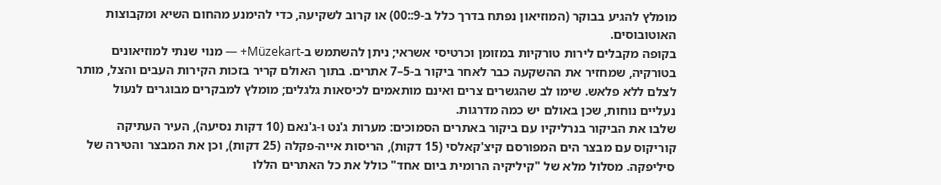מומלץ להגיע בבוקר (המוזיאון נפתח בדרך כלל ב-9::00) או קרוב לשקיעה, כדי להימנע מהחום השיא ומקבוצות האוטובוסים.
בקופה מקבלים לירות טורקיות במזומן וכרטיסי אשראי; ניתן להשתמש ב-Müzekart+ — מנוי שנתי למוזיאונים בטורקיה, שמחזיר את ההשקעה כבר לאחר ביקור ב-5–7 אתרים. בתוך האולם קריר בזכות הקירות העבים והצל, מותר לצלם ללא פלאש. שימו לב שהגשרים צרים ואינם מותאמים לכיסאות גלגלים; מומלץ למבקרים מבוגרים לנעול נעליים נוחות, שכן באולם יש כמה מדרגות.
שלבו את הביקור בנרליקיו עם ביקור באתרים הסמוכים: מערות ג'נט ו-ג'נאם (10 דקות נסיעה), העיר העתיקה קוריקוס עם מבצר הים המפורסם קיצ'קאלסי (15 דקות), הריסות אייה-פקלה (25 דקות), וכן את המבצר והטירה של סיליפקה. מסלול מלא של "קיליקיה הרומית ביום אחד" כולל את כל האתרים הללו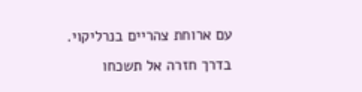עם ארוחת צהריים בנרליקוי. בדרך חזרה אל תשכחו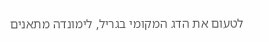לטעום את הדג המקומי בגריל, לימונדה מתאנים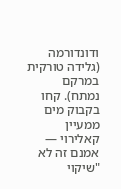ודונדורמה (גלידה טורקית במרקם נמתח). קחו בקבוק מים ממעיין קאלירוי — אמנם זה לא "שיקוי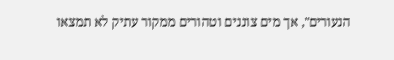הנעורים", אך מים צוננים וטהורים ממקור עתיק לא תמצאו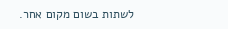לשתות בשום מקום אחר.